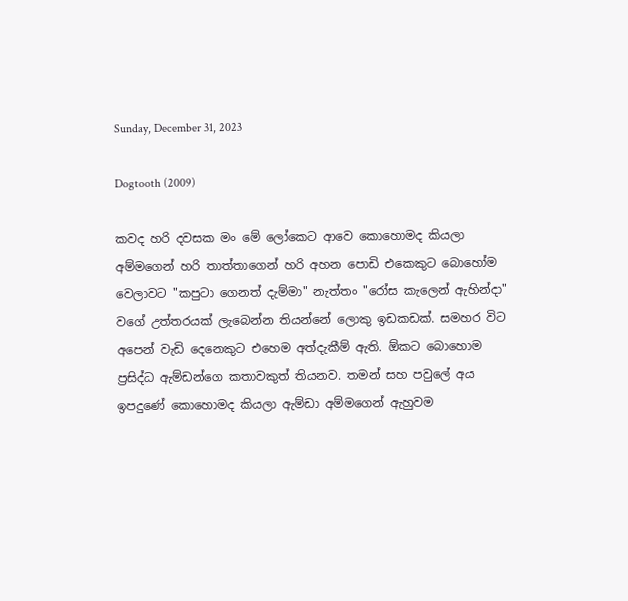Sunday, December 31, 2023

Dogtooth (2009)

කවද හරි දවසක මං මේ ලෝකෙට ආවෙ කොහොමද කියලා අම්මගෙන් හරි තාත්තාගෙන් හරි අහන පොඩි එකෙකුට බොහෝම වෙලාවට "කපුටා ගෙනත් දැම්මා" නැත්තං "රෝස කැලෙන් ඇහින්දා" වගේ උත්තරයක් ලැබෙන්න තියන්නේ ලොකු ඉඩකඩක්. සමහර විට අපෙන් වැඩි දෙනෙකුට එහෙම අත්දැකීම් ඇති. ඕකට බොහොම ප්‍රසිද්ධ ඇම්ඩන්ගෙ කතාවකුත් තියනව. තමන් සහ පවුලේ අය ඉපදුණේ කොහොමද කියලා ඇම්ඩා අම්මගෙන් ඇහුවම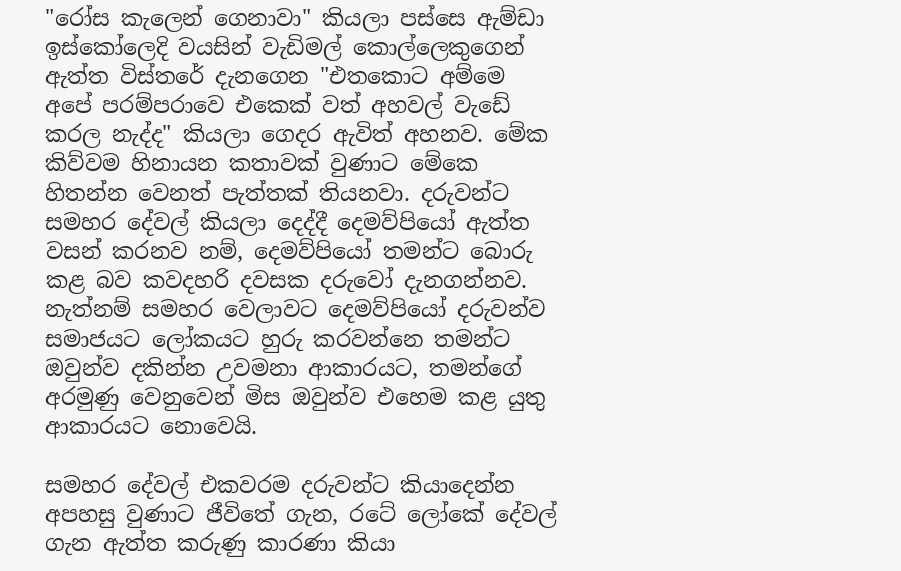"රෝස කැලෙන් ගෙනාවා" කියලා පස්සෙ ඇම්ඩා ඉස්කෝලෙදි වයසින් වැඩිමල් කොල්ලෙකුගෙන් ඇත්ත විස්තරේ දැනගෙන "එතකොට අම්මෙ අපේ පරම්පරාවෙ එකෙක් වත් අහවල් වැඩේ කරල නැද්ද" කියලා ගෙදර ඇවිත් අහනව. මේක කිව්වම හිනායන කතාවක් වුණාට මේකෙ හිතන්න වෙනත් පැත්තක් තියනවා. දරුවන්ට සමහර දේවල් කියලා දෙද්දී දෙමව්පියෝ ඇත්ත වසන් කරනව නම්, දෙමව්පියෝ තමන්ට බොරු කළ බව කවදහරි දවසක දරුවෝ දැනගන්නව. නැත්නම් සමහර වෙලාවට දෙමව්පියෝ දරුවන්ව සමාජයට ලෝකයට හුරු කරවන්නෙ තමන්ට ඔවුන්ව දකින්න උවමනා ආකාරයට, තමන්ගේ අරමුණු වෙනුවෙන් මිස ඔවුන්ව එහෙම කළ යුතු ආකාරයට නොවෙයි.

සමහර දේවල් එකවරම දරුවන්ට කියාදෙන්න අපහසු වුණාට ජීවිතේ ගැන, රටේ ලෝකේ දේවල් ගැන ඇත්ත කරුණු කාරණා කියා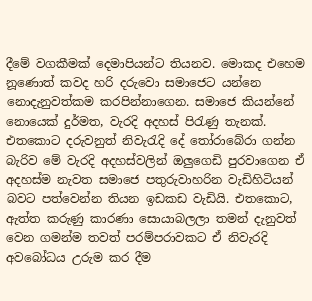දීමේ වගකීමක් දෙමාපියන්ට තියනව. මොකද එහෙම නූණොත් කවද හරි දරුවො සමාජෙට යන්නෙ නොදැනුවත්කම කරපින්නාගෙන. සමාජෙ කියන්නේ නොයෙක් දුර්මත, වැරදි අදහස් පිරැණු තැනක්. එතකොට දරුවනුත් නිවැරැදි දේ තෝරාබේරා ගන්න බැරිව මේ වැරදි අදහස්වලින් ඔලුගෙඩි පුරවාගෙන ඒ අදහස්ම නැවත සමාජෙ පතුරුවාහරින වැඩිහිටියන් බවට පත්වෙන්න තියන ඉඩකඩ වැඩියි. එතකොට, ඇත්ත කරුණු කාරණා සොයාබලලා තමන් දැනුවත් වෙන ගමන්ම තවත් පරම්පරාවකට ඒ නිවැරදි අවබෝධය උරුම කර දීම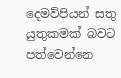දෙමව්පියන් සතු යුතුකමක් බවට පත්වෙන්නෙ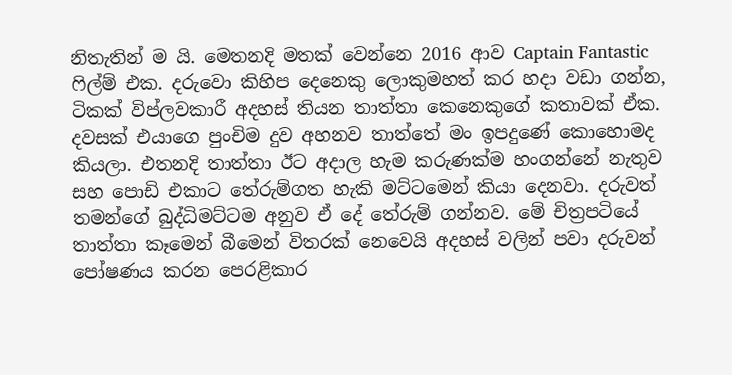නිතැතින් ම යි. මෙතනදි මතක් වෙන්නෙ 2016 ආව Captain Fantastic ෆිල්ම් එක. දරුවො කිහිප දෙනෙකු ලොකුමහත් කර හදා වඩා ගන්න, ටිකක් විප්ලවකාරී අදහස් තියන තාත්තා කෙනෙකුගේ කතාවක් ඒක. දවසක් එයාගෙ පුංචිම දුව අහනව තාත්තේ මං ඉපදුණේ කොහොමද කියලා. එතනදි තාත්තා ඊට අදාල හැම කරුණක්ම හංගන්නේ නැතුව සහ පොඩි එකාට තේරුම්ගත හැකි මට්ටමෙන් කියා දෙනවා. දරුවත් තමන්ගේ බුද්ධිමට්ටම අනුව ඒ දේ තේරුම් ගන්නව. මේ චිත්‍රපටියේ තාත්තා කෑමෙන් බීමෙන් විතරක් නෙවෙයි අදහස් වලින් පවා දරුවන් පෝෂණය කරන පෙරළිකාර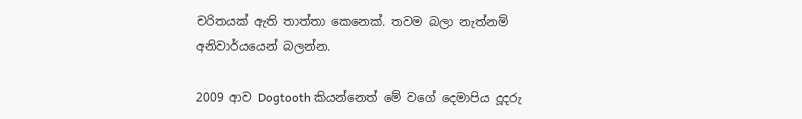චරිතයක් ඇති තාත්තා කෙනෙක්. තවම බලා නැත්නම් අනිවාර්යයෙන් බලන්න.

2009 ආව Dogtooth කියන්නෙත් මේ වගේ දෙමාපිය දූදරු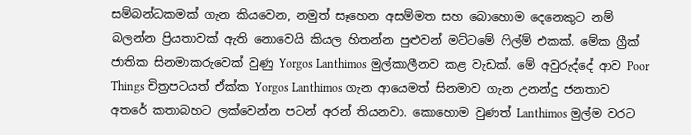සම්බන්ධකමක් ගැන කියවෙන, නමුත් සෑහෙන අසම්මත සහ බොහොම දෙනෙකුට නම් බලන්න ප්‍රියතාවක් ඇති නොවෙයි කියල හිතන්න පුළුවන් මට්ටමේ ෆිල්ම් එකක්. මේක ග්‍රීක් ජාතික සිනමාකරුවෙක් වුණු Yorgos Lanthimos මුල්කාලීනව කළ වැඩක්. මේ අවුරුද්දේ ආව Poor Things චිත්‍රපටයත් ඒක්ක Yorgos Lanthimos ගැන ආයෙමත් සිනමාව ගැන උනන්දු ජනතාව අතරේ කතාබහට ලක්වෙන්න පටන් අරන් තියනවා. කොහොම වුණත් Lanthimos මුල්ම වරට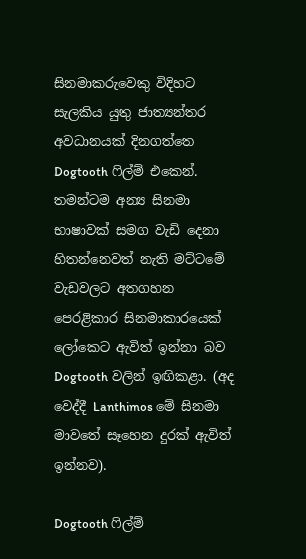සිනමාකරුවෙකු විදිහට සැලකිය යුතු ජාත්‍යන්තර අවධානයක් දිනගත්තෙ Dogtooth ෆිල්ම් එකෙන්. තමන්ටම අන්‍ය සිනමා භාෂාවක් සමග වැඩි දෙනා හිතන්නෙවත් නැති මට්ටමේ වැඩවලට අතගහන පෙරළිකාර සිනමාකාරයෙක් ලෝකෙට ඇවිත් ඉන්නා බව Dogtooth වලින් ඉඟිකළා. (අද වෙද්දී Lanthimos මේ සිනමා මාවතේ සෑහෙන දුරක් ඇවිත් ඉන්නව).

Dogtooth ෆිල්ම්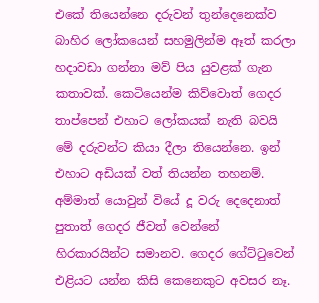එකේ තියෙන්නෙ දරුවන් තුන්දෙනෙක්ව බාහිර ලෝකයෙන් සහමුලින්ම ඈත් කරලා හදාවඩා ගන්නා මව් පිය යුවළක් ගැන කතාවක්. කෙටියෙන්ම කිව්වොත් ගෙදර තාප්පෙන් එහාට ලෝකයක් නැති බවයි මේ දරුවන්ට කියා දීලා තියෙන්නෙ. ඉන් එහාට අඩියක් වත් තියන්න තහනම්. අම්මාත් යොවුන් වියේ දූ වරු දෙදෙනාත් පුතාත් ගෙදර ජීවත් වෙන්නේ හිරකාරයින්ට සමානව. ගෙදර ගේට්ටුවෙන් එළියට යන්න කිසි කෙනෙකුට අවසර නෑ.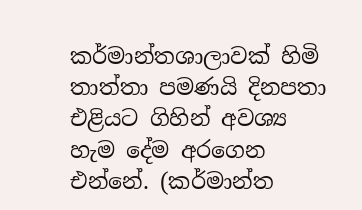කර්මාන්තශාලාවක් හිමි තාත්තා පමණයි දිනපතා එළියට ගිහින් අවශ්‍ය හැම දේම අරගෙන එන්නේ. (කර්මාන්ත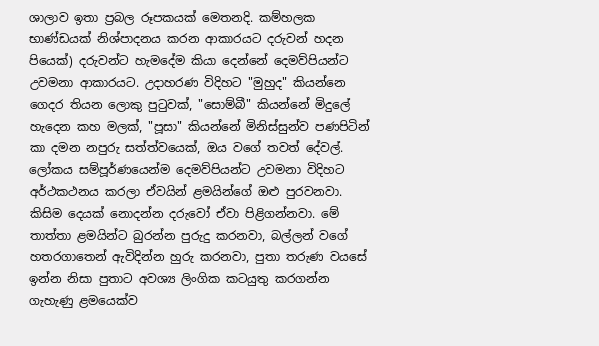ශාලාව ඉතා ප්‍රබල රූපකයක් මෙතනදි. කම්හලක භාණ්ඩයක් නිශ්පාදනය කරන ආකාරයට දරුවන් හදන පියෙක්) දරුවන්ට හැමදේම කියා දෙන්නේ දෙමව්පියන්ට උවමනා ආකාරයට. උදාහරණ විදිහට "මුහුද" කියන්නෙ ගෙදර තියන ලොකු පුටුවක්, "සොම්බී" කියන්නේ මිදුලේ හැදෙන කහ මලක්, "පූසා" කියන්නේ මිනිස්සුන්ව පණපිටින් කා දමන නපුරු සත්ත්වයෙක්, ඔය වගේ තවත් දේවල්. ලෝකය සම්පූර්ණයෙන්ම දෙමව්පියන්ට උවමනා විදිහට අර්ථකථනය කරලා ඒවයින් ළමයින්ගේ ඔළු පුරවනවා. කිසිම දෙයක් නොදන්න දරුවෝ ඒවා පිළිගන්නවා. මේ තාත්තා ළමයින්ට බුරන්න පුරුදු කරනවා, බල්ලන් වගේ හතරගාතෙන් ඇවිදින්න හුරු කරනවා, පුතා තරුණ වයසේ ඉන්න නිසා පුතාට අවශ්‍ය ලිංගික කටයුතු කරගන්න ගැහැණු ළමයෙක්ව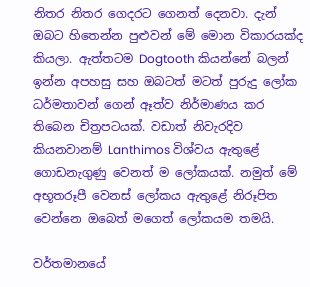නිතර නිතර ගෙදරට ගෙනත් දෙනවා. දැන් ඔබට හිතෙන්න පුළුවන් මේ මොන විකාරයක්ද කියලා. ඇත්තටම Dogtooth කියන්නේ බලන් ඉන්න අපහසු සහ ඔබටත් මටත් පුරුදු ලෝක ධර්මතාවන් ගෙන් ඈත්ව නිර්මාණය කර තිබෙන චිත්‍රපටයක්. වඩාත් නිවැරදිව කියනවානම් Lanthimos විශ්වය ඇතුළේ ගොඩනැගුණු වෙනත් ම ලෝකයක්. නමුත් මේ අභූතරූපී වෙනස් ලෝකය ඇතුළේ නිරූපිත වෙන්නෙ ඔබෙත් මගෙත් ලෝකයම තමයි.

වර්තමානයේ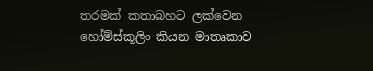තරමක් කතාබහට ලක්වෙන හෝම්ස්කූලිං කියන මාතෘකාව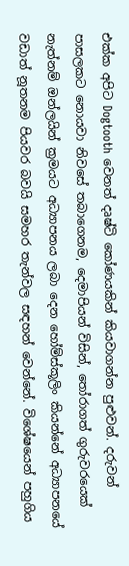එක්ක අපිට Dogtooth වෙනත් දෘෂ්ටි කෝණයකින් කියවාගන්න පුළුවන්. දරුවන් පාසලකට නොයවා නිවසේ තබාගෙනම, දෙමාපියන් විසින්, තෝරාගත් ගුරුවරයෙක් නැත්නම් ඔන්ලයින් ක්‍රමයට අධ්‍යාපනය ලබා දෙන හෝම්ස්කූලිං කියන්නේ අධ්‍යාපනයේ වඩාත් නූතනම පියවර බවයි සමහර තැන්වල සඳහන් වෙන්නේ. විශේෂයෙන් පහුගිය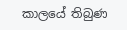කාලයේ තිබුණ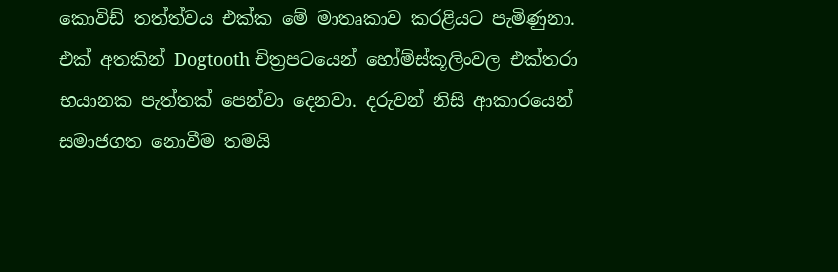කොවිඩ් තත්ත්වය එක්ක මේ මාතෘකාව කරළියට පැමිණුනා. එක් අතකින් Dogtooth චිත්‍රපටයෙන් හෝම්ස්කූලිංවල එක්තරා භයානක පැත්තක් පෙන්වා දෙනවා. දරුවන් නිසි ආකාරයෙන් සමාජගත නොවීම තමයි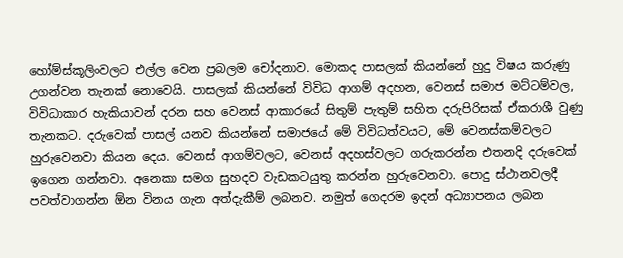හෝම්ස්කූලිංවලට එල්ල වෙන ප්‍රබලම චෝදනාව. මොකද පාසලක් කියන්නේ හුදු විෂය කරුණු උගන්වන තැනක් නොවෙයි. පාසලක් කියන්නේ විවිධ ආගම් අදහන, වෙනස් සමාජ මට්ටම්වල, විවිධාකාර හැකියාවන් දරන සහ වෙනස් ආකාරයේ සිතුම් පැතුම් සහිත දරුපිරිසක් ඒකරාශී වුණු තැනකට. දරුවෙක් පාසල් යනව කියන්නේ සමාජයේ මේ විවිධත්වයට, මේ වෙනස්කම්වලට හුරුවෙනවා කියන දෙය. වෙනස් ආගම්වලට, වෙනස් අදහස්වලට ගරුකරන්න එතනදි දරුවෙක් ඉගෙන ගන්නවා. අනෙකා සමග සුහදව වැඩකටයුතු කරන්න හුරුවෙනවා. පොදු ස්ථානවලදී පවත්වාගන්න ඕන විනය ගැන අත්දැකීම් ලබනව. නමුත් ගෙදරම ඉදන් අධ්‍යාපනය ලබන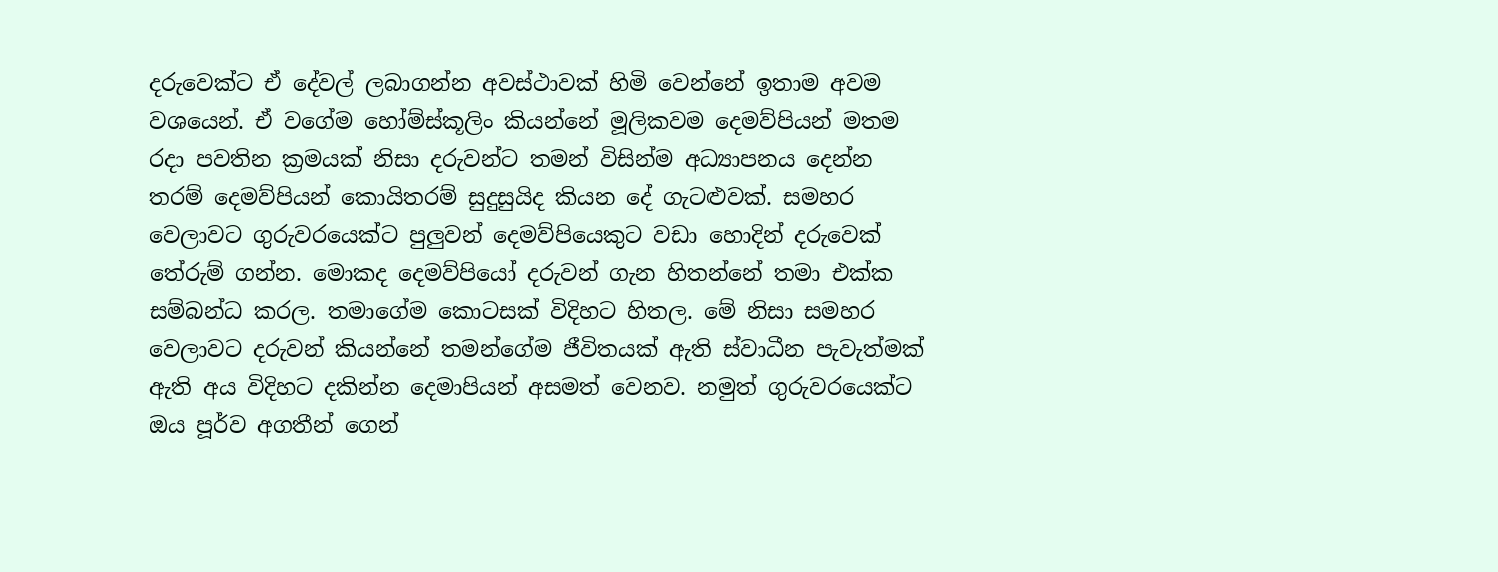දරුවෙක්ට ඒ දේවල් ලබාගන්න අවස්ථාවක් හිමි වෙන්නේ ඉතාම අවම වශයෙන්. ඒ වගේම හෝම්ස්කූලිං කියන්නේ මූලිකවම දෙමව්පියන් මතම රදා පවතින ක්‍රමයක් නිසා දරුවන්ට තමන් විසින්ම අධ්‍යාපනය දෙන්න තරම් දෙමව්පියන් කොයිතරම් සුදුසුයිද කියන දේ ගැටළුවක්. සමහර වෙලාවට ගුරුවරයෙක්ට පුලුවන් දෙමව්පියෙකුට වඩා හොදින් දරුවෙක් තේරුම් ගන්න. මොකද දෙමව්පියෝ දරුවන් ගැන හිතන්නේ තමා එක්ක සම්බන්ධ කරල. තමාගේම කොටසක් විදිහට හිතල. මේ නිසා සමහර වෙලාවට දරුවන් කියන්නේ තමන්ගේම ජීවිතයක් ඇති ස්වාධීන පැවැත්මක් ඇති අය විදිහට දකින්න දෙමාපියන් අසමත් වෙනව. නමුත් ගුරුවරයෙක්ට ඔය පූර්ව අගතීන් ගෙන්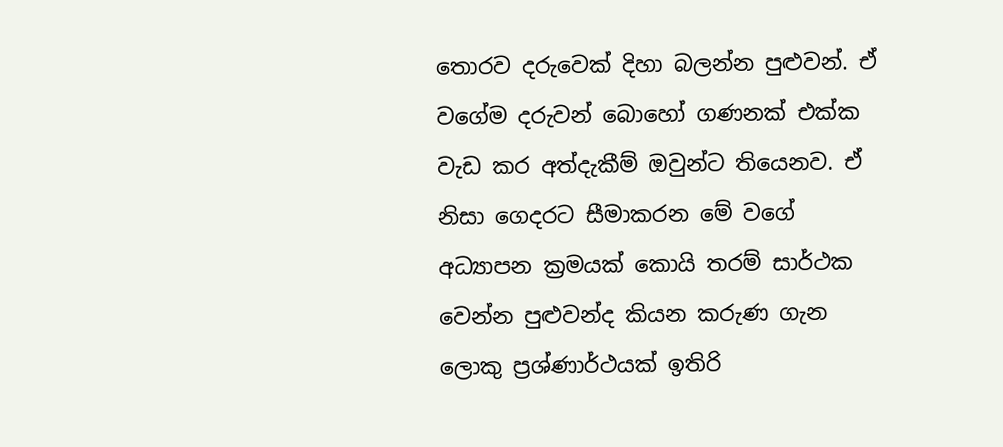තොරව දරුවෙක් දිහා බලන්න පුළුවන්. ඒ වගේම දරුවන් බොහෝ ගණනක් එක්ක වැඩ කර අත්දැකීම් ඔවුන්ට තියෙනව. ඒ නිසා ගෙදරට සීමාකරන මේ වගේ අධ්‍යාපන ක්‍රමයක් කොයි තරම් සාර්ථක වෙන්න පුළුවන්ද කියන කරුණ ගැන ලොකු ප්‍රශ්ණාර්ථයක් ඉතිරි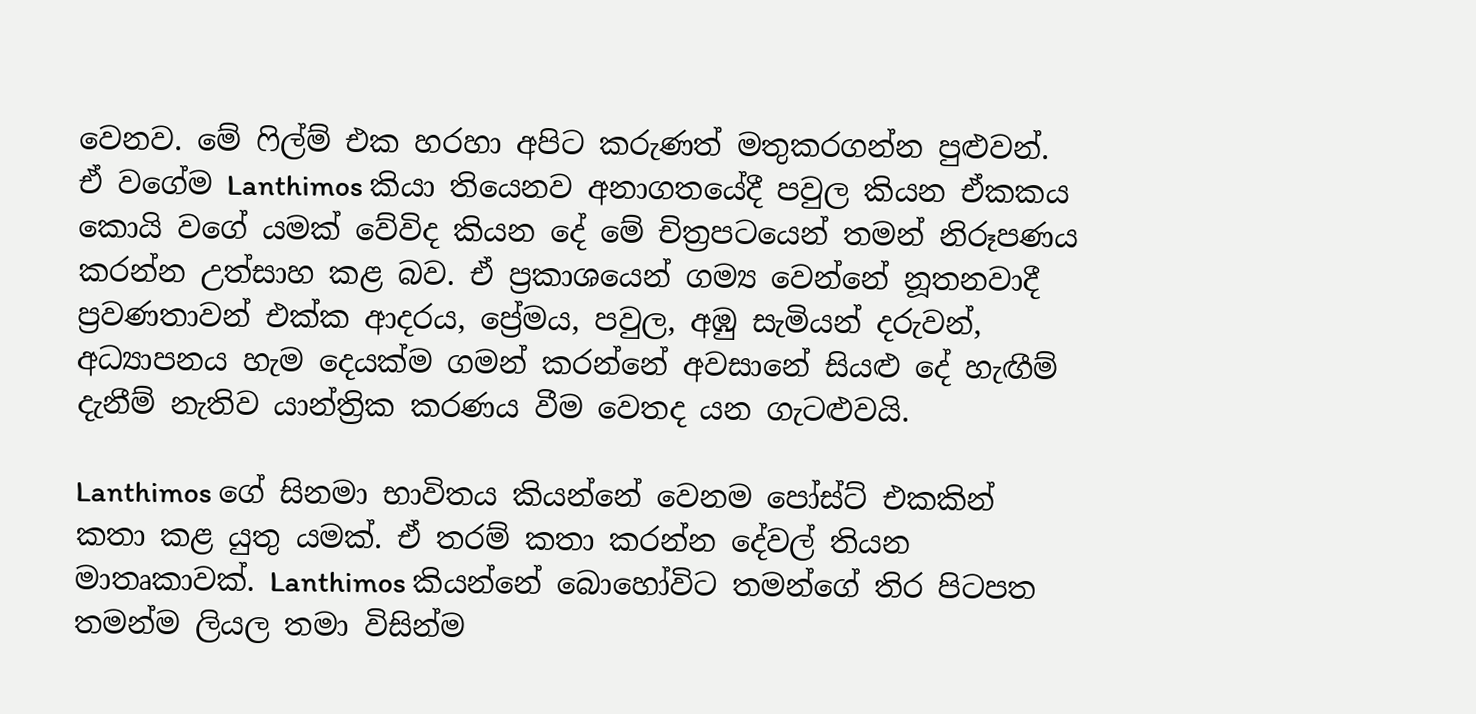වෙනව. මේ ෆිල්ම් එක හරහා අපිට කරුණත් මතුකරගන්න පුළුවන්. ඒ වගේම Lanthimos කියා තියෙනව අනාගතයේදී පවුල කියන ඒකකය කොයි වගේ යමක් වේවිද කියන දේ මේ චිත්‍රපටයෙන් තමන් නිරූපණය කරන්න උත්සාහ කළ බව. ඒ ප්‍රකාශයෙන් ගම්‍ය වෙන්නේ නූතනවාදී ප්‍රවණතාවන් එක්ක ආදරය, ප්‍රේමය, පවුල, අඹු සැමියන් දරුවන්, අධ්‍යාපනය හැම දෙයක්ම ගමන් කරන්නේ අවසානේ සියළු දේ හැඟීම් දැනීම් නැතිව යාන්ත්‍රික කරණය වීම වෙතද යන ගැටළුවයි.

Lanthimos ගේ සිනමා භාවිතය කියන්නේ වෙනම පෝස්ට් එකකින් කතා කළ යුතු යමක්. ඒ තරම් කතා කරන්න දේවල් තියන මාතෘකාවක්. Lanthimos කියන්නේ බොහෝවිට තමන්ගේ තිර පිටපත තමන්ම ලියල තමා විසින්ම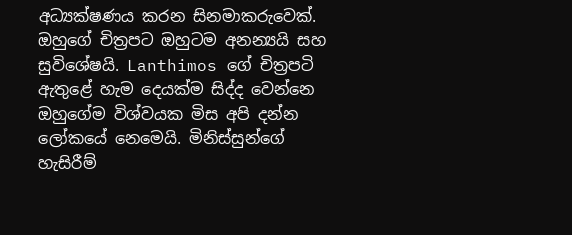අධ්‍යක්ෂණය කරන සිනමාකරුවෙක්. ඔහුගේ චිත්‍රපට ඔහුටම අනන්‍යයි සහ සුවිශේෂයි. Lanthimos ගේ චිත්‍රපටි ඇතුළේ හැම දෙයක්ම සිද්ද වෙන්නෙ ඔහුගේම විශ්වයක මිස අපි දන්න ලෝකයේ නෙමෙයි. මිනිස්සුන්ගේ හැසිරීම්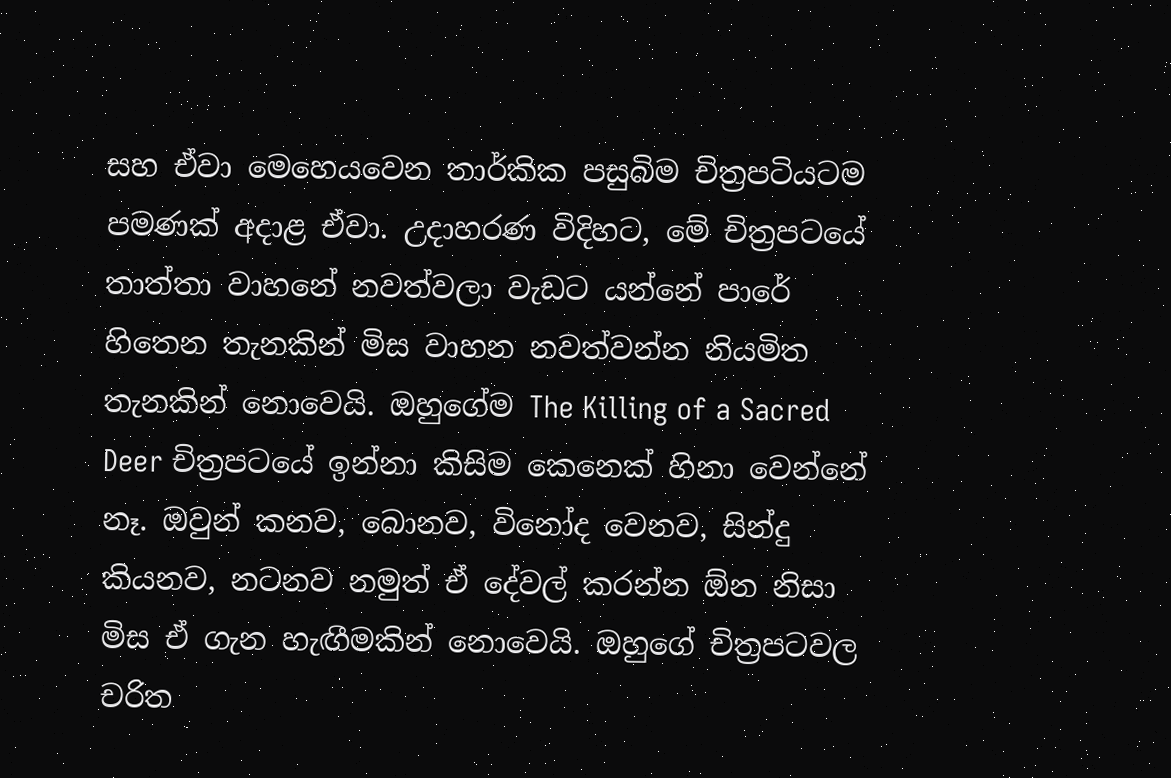සහ ඒවා මෙහෙයවෙන තාර්කික පසුබිම චිත්‍රපටියටම පමණක් අදාළ ඒවා. උදාහරණ විදිහට, මේ චිත්‍රපටයේ තාත්තා වාහනේ නවත්වලා වැඩට යන්නේ පාරේ හිතෙන තැනකින් මිස වාහන නවත්වන්න නියමිත තැනකින් නොවෙයි. ඔහුගේම The Killing of a Sacred Deer චිත්‍රපටයේ ඉන්නා කිසිම කෙනෙක් හිනා වෙන්නේ නෑ. ඔවුන් කනව, බොනව, විනෝද වෙනව, සින්දු කියනව, නටනව නමුත් ඒ දේවල් කරන්න ඕන නිසා මිස ඒ ගැන හැඟීමකින් නොවෙයි. ඔහුගේ චිත්‍රපටවල චරිත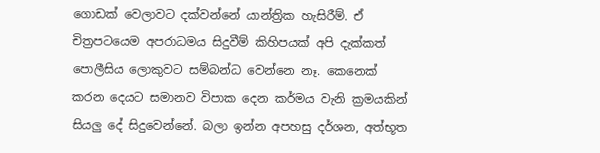ගොඩක් වෙලාවට දක්වන්නේ යාන්ත්‍රික හැසිරීම්. ඒ චිත්‍රපටයෙම අපරාධමය සිදුවීම් කිහිපයක් අපි දැක්කත් පොලීසිය ලොකුවට සම්බන්ධ වෙන්නෙ නෑ. කෙනෙක් කරන දෙයට සමානව විපාක දෙන කර්මය වැනි ක්‍රමයකින් සියලු දේ සිදුවෙන්නේ. බලා ඉන්න අපහසු දර්ශන, අත්භූත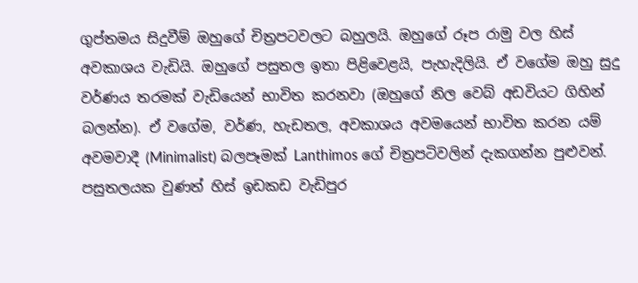ගුප්තමය සිදුවීම් ඔහුගේ චිත්‍රපටවලට බහුලයි. ඔහුගේ රූප රාමු වල හිස් අවකාශය වැඩියි. ඔහුගේ පසුතල ඉතා පිළිවෙළයි, පැහැදිලියි. ඒ වගේම ඔහු සුදු වර්ණය තරමක් වැඩියෙන් භාවිත කරනවා (ඔහුගේ නිල වෙබ් අඩවියට ගිහින් බලන්න). ඒ වගේම, වර්ණ, හැඩතල, අවකාශය අවමයෙන් භාවිත කරන යම් අවමවාදී (Minimalist) බලපෑමක් Lanthimos ගේ චිත්‍රපටිවලින් දැකගන්න පුළුවන්. පසුතලයක වුණත් හිස් ඉඩකඩ වැඩිපුර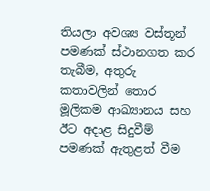තියලා අවශ්‍ය වස්තූන් පමණක් ස්ථානගත කර තැබීම, අතුරු කතාවලින් තොර මූලිකම ආඛ්‍යානය සහ ඊට අදාළ සිදුවීම් පමණක් ඇතුළත් වීම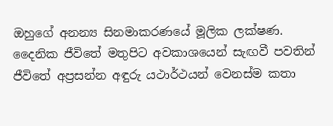ඔහුගේ අනන්‍ය සිනමාකරණයේ මූලික ලක්ෂණ. දෛනික ජීවිතේ මතුපිට අවකාශයෙන් සැඟවී පවතින් ජීවිතේ අප්‍රසන්න අඳුරු යථාර්ථයන් වෙනස්ම කතා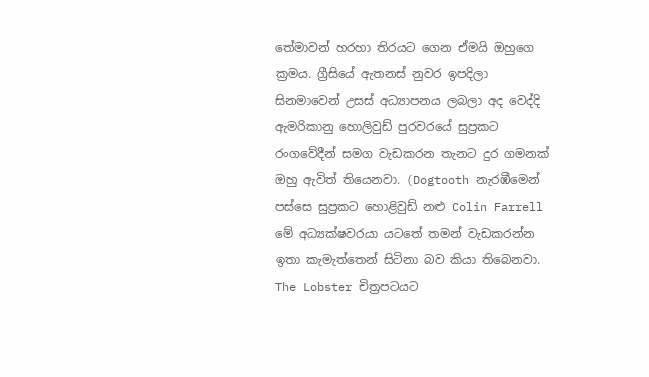තේමාවන් හරහා තිරයට ගෙන ඒමයි ඔහුගෙ ක්‍රමය. ග්‍රීසියේ ඇතනස් නුවර ඉපදිලා සිනමාවෙන් උසස් අධ්‍යාපනය ලබලා අද වෙද්දි ඇමරිකානු හොලිවුඩ් පුරවරයේ සුප්‍රකට රංගවේදීන් සමග වැඩකරන තැනට දුර ගමනක් ඔහු ඇවිත් තියෙනවා. (Dogtooth නැරඹීමෙන් පස්සෙ සුප්‍රකට හොළිවුඩ් නළු Colin Farrell මේ අධ්‍යක්ෂවරයා යටතේ තමන් වැඩකරන්න ඉතා කැමැත්තෙන් සිටිනා බව කියා තිබෙනවා. The Lobster චිත්‍රපටයට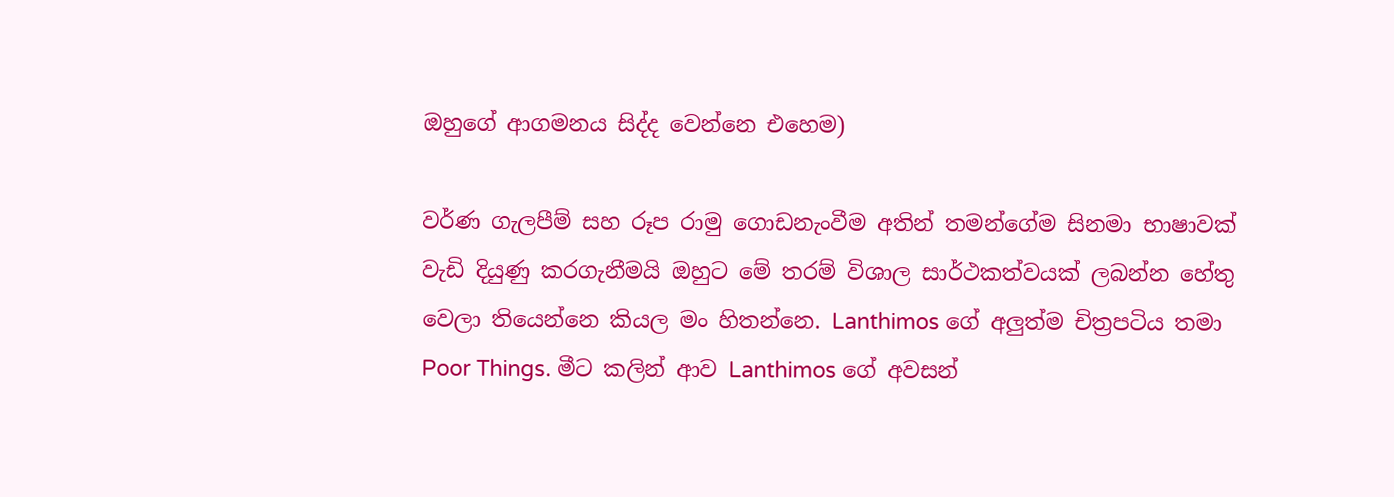ඔහුගේ ආගමනය සිද්ද වෙන්නෙ එහෙම)

වර්ණ ගැලපීම් සහ රූප රාමු ගොඩනැංවීම අතින් තමන්ගේම සිනමා භාෂාවක් වැඩි දියුණු කරගැනීමයි ඔහුට මේ තරම් විශාල සාර්ථකත්වයක් ලබන්න හේතු වෙලා තියෙන්නෙ කියල මං හිතන්නෙ. Lanthimos ගේ අලුත්ම චිත්‍රපටිය තමා Poor Things. මීට කලින් ආව Lanthimos ගේ අවසන්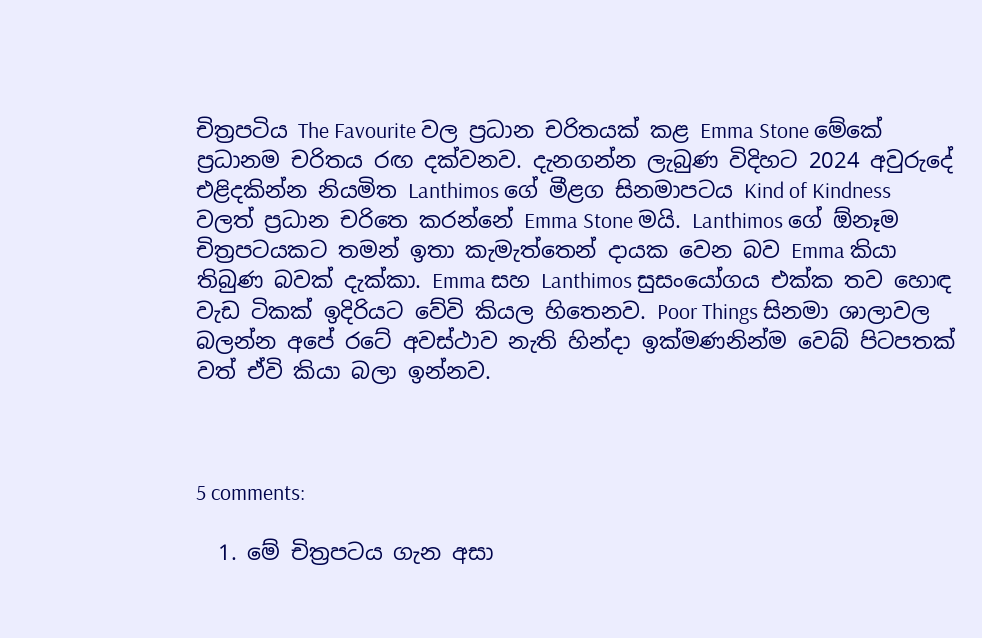චිත්‍රපටිය The Favourite වල ප්‍රධාන චරිතයක් කළ Emma Stone මේකේ ප්‍රධානම චරිතය රඟ දක්වනව. දැනගන්න ලැබුණ විදිහට 2024 අවුරුදේ එළිදකින්න නියමිත Lanthimos ගේ මීළග සිනමාපටය Kind of Kindness වලත් ප්‍රධාන චරිතෙ කරන්නේ Emma Stone මයි. Lanthimos ගේ ඕනෑම චිත්‍රපටයකට තමන් ඉතා කැමැත්තෙන් දායක වෙන බව Emma කියා තිබුණ බවක් දැක්කා. Emma සහ Lanthimos සුසංයෝගය එක්ක තව හොඳ වැඩ ටිකක් ඉදිරියට වේවි කියල හිතෙනව. Poor Things සිනමා ශාලාවල බලන්න අපේ රටේ අවස්ථාව නැති හින්දා ඉක්මණනින්ම වෙබ් පිටපතක් වත් ඒවි කියා බලා ඉන්නව.



5 comments:

  1. මේ චිත්‍රපටය ගැන අසා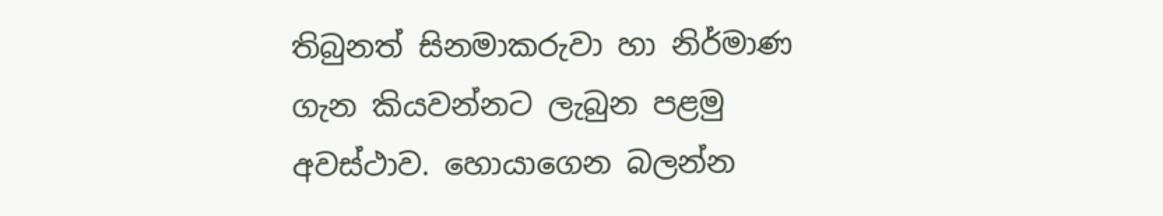තිබුනත් සිනමාකරුවා හා නිර්මාණ ගැන කියවන්නට ලැබුන පළමු අවස්ථාව. හොයාගෙන බලන්න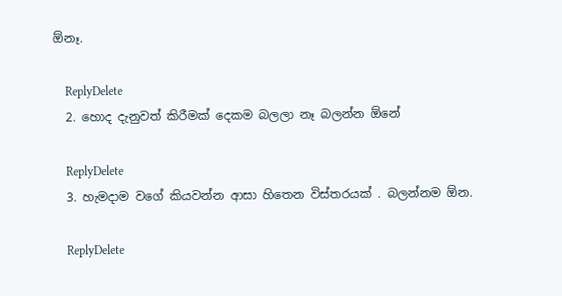ඕනෑ.

    ReplyDelete
  2. හොද දැනුවත් කිරීමක් දෙකම බලලා නෑ බලන්න ඕනේ

    ReplyDelete
  3. හැමදාම වගේ කියවන්න ආසා හිතෙන විස්තරයක් . බලන්නම ඕන.

    ReplyDelete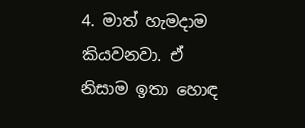4. මාත් හැමදාම කියවනවා. ඒ නිසාම ඉතා හොඳ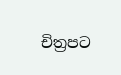චිත්‍රපට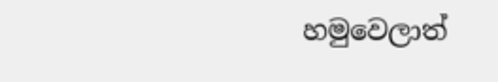හමුවෙලාත්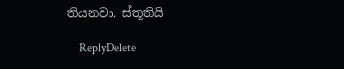තියනවා. ස්තූතියි

    ReplyDelete